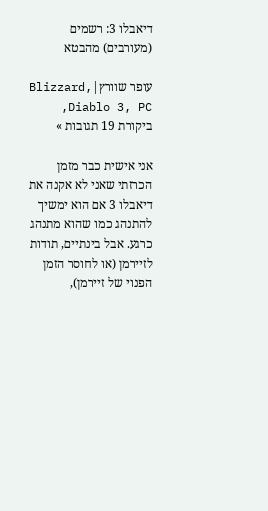דיאבלו 3: רשמים (מעורבים) מהבטא

עופר שוורץ|Blizzard, Diablo 3, PC, ביקורת 19 תגובות »

אני אישית כבר מזמן הכרזתי שאני לא אקנה את דיאבלו 3 אם הוא ימשיך להתנהג כמו שהוא מתנהג כרגע. אבל בינתיים, תודות לזיירמן (או לחוסר הזמן הפנוי של זיירמן),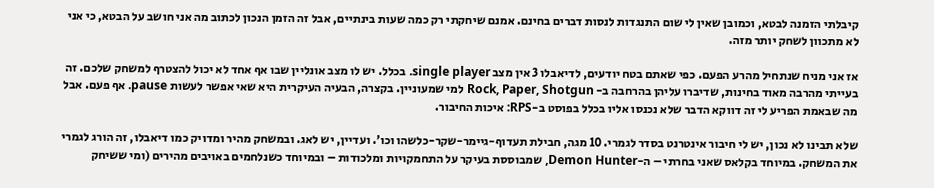קיבלתי הזמנה לבטא, וכמובן שאין לי שום התנגדות לנסות דברים בחינם. אמנם שיחקתי רק כמה שעות בינתיים, אבל זה הזמן הנכון לכתוב מה אני חושב על הבטא, כי אני לא מתכוון לשחק יותר מזה.

אז אני מניח שנתחיל מהרע הפעם. כפי שאתם בטח יודעים, לדיאבלו 3 אין מצב single player. בכלל. יש לו מצב אונליין שבו אף אחד לא יכול להצטרף למשחק שלכם. זה בעייתי מהרבה מאוד בחינות, שדיברו עליהן בהרחבה ב- Rock, Paper, Shotgun למי שמעוניין. בקצרה, הבעיה העיקרית היא שאי אפשר לעשות pause. אף פעם. אבל מה שבאמת הפריע לי זה דווקא הדבר שלא נכנסו אליו בכלל בפוסט ב-RPS: איכות החיבור.

שלא תבינו לא נכון, יש לי חיבור אינטרנט בסדר לגמרי. 10 מגה, חבילת תעדוף-גיימר-שקר-כלשהו וכו’. ועדיין, יש לאג. ובמשחק מהיר ומדויק כמו דיאבלו, זה הורג לגמרי את המשחק. במיוחד בקלאס שאני בחרתי – ה-Demon Hunter, שמבוססת בעיקר על התחמקויות ומלכודות – ובמיוחד כשנלחמים באויבים מהירים (ומי ששיחק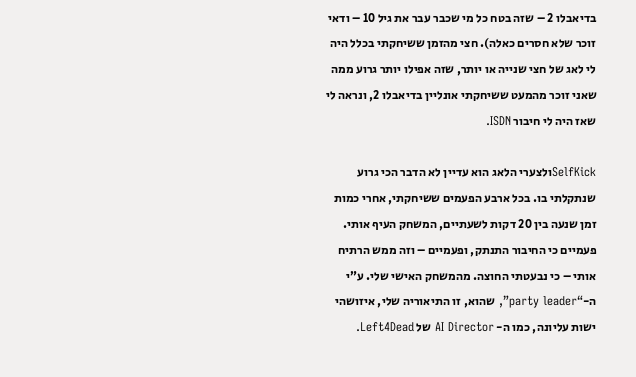בדיאבלו 2 – שזה בטח כל מי שכבר עבר את גיל 10 – ודאי זוכר שלא חסרים כאלה). חצי מהזמן ששיחקתי בכלל היה לי לאג של חצי שנייה או יותר, שזה אפילו יותר גרוע ממה שאני זוכר מהמעט ששיחקתי אונליין בדיאבלו 2, ונראה לי שאז היה לי חיבור ISDN.

SelfKickולצערי הלאג הוא עדיין לא הדבר הכי גרוע שנתקלתי בו. בכל ארבע הפעמים ששיחקתי, אחרי כמות זמן שנעה בין 20 דקות לשעתיים, המשחק העיף אותי. פעמיים כי החיבור התנתק, ופעמיים – וזה ממש הרתיח אותי – כי נבעטתי החוצה. מהמשחק האישי שלי. ע”י ה-“party leader”, שהוא, זו התיאוריה שלי, איזושהי ישות עליונה, כמו ה- AI Director של Left4Dead.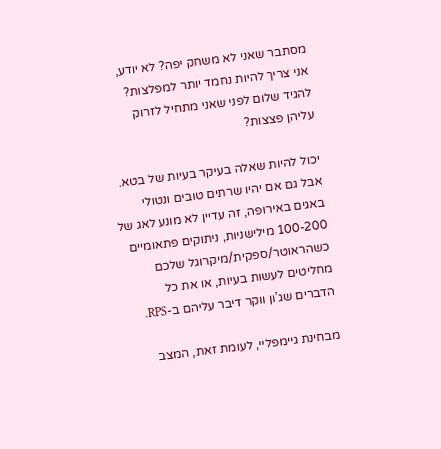מסתבר שאני לא משחק יפה? לא יודע, אני צריך להיות נחמד יותר למפלצות? להגיד שלום לפני שאני מתחיל לזרוק עליהן פצצות?

יכול להיות שאלה בעיקר בעיות של בטא. אבל גם אם יהיו שרתים טובים ונטולי באגים באירופה, זה עדיין לא מונע לאג של 100-200 מילישניות, ניתוקים פתאומיים כשהראוטר/ספקית/מיקרוגל שלכם מחליטים לעשות בעיות, או את כל הדברים שג’ון ווקר דיבר עליהם ב-RPS.

מבחינת גיימפליי, לעומת זאת, המצב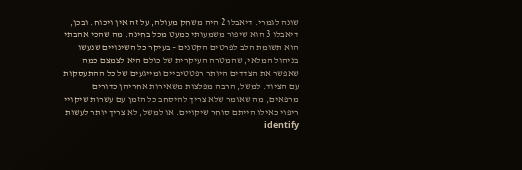שונה לגמרי. דיאבלו 2 היה משחק מעולה, על זה אין ויכוח. ובכן, דיאבלו 3 הוא שיפור משמעותי כמעט מכל בחינה. מה שהכי אהבתי הוא תשומת הלב לפרטים הקטנים – בעיקר כל השינויים שנעשו בניהול המלאי, שהמטרה העיקרית של כולם היא לצמצם כמה שאפשר את הצדדים היותר רפטטיביים ומייגעים של כל ההתעסקות עם הציוד. למשל, הרבה מפלצות משאירות אחריהן כדורים מרפאים, מה שאומר שלא צריך להיסחב כל הזמן עם עשרות שיקויי ריפוי כאילו הייתם סוחר שיקויים. או למשל, לא צריך יותר לעשות identify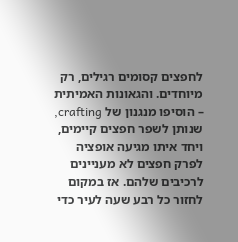לחפצים קסומים רגילים, רק מיוחדים. והגאונות האמיתית – הוסיפו מנגנון של crafting, שנותן לשפר חפצים קיימים, ויחד איתו מגיעה אופציה לפרק חפצים לא מעניינים לרכיבים שלהם. אז במקום לחזור כל רבע שעה לעיר כדי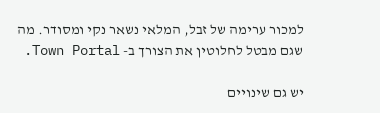למכור ערימה של זבל, המלאי נשאר נקי ומסודר. מה שגם מבטל לחלוטין את הצורך ב- Town Portal.

יש גם שינויים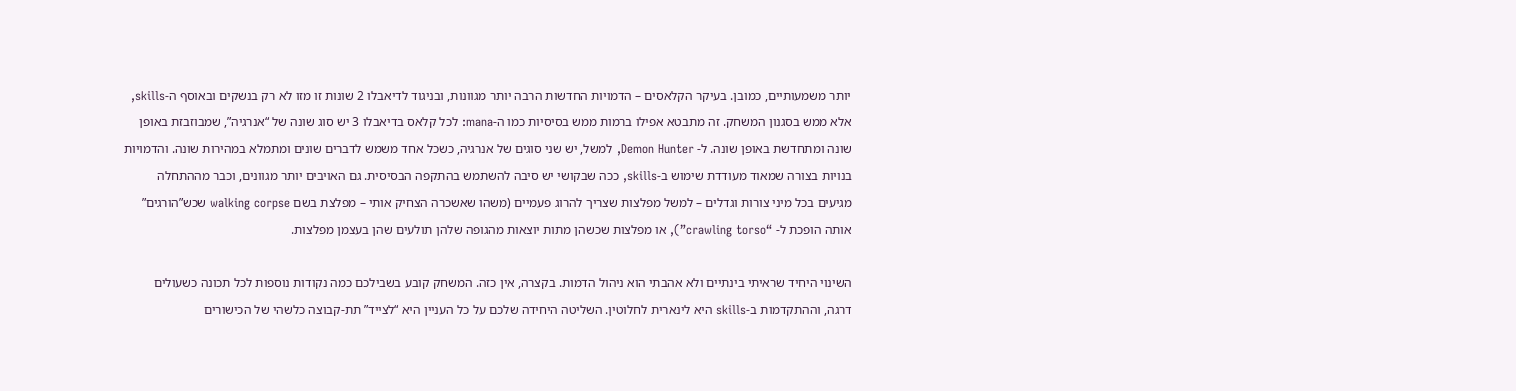יותר משמעותיים, כמובן. בעיקר הקלאסים – הדמויות החדשות הרבה יותר מגוונות, ובניגוד לדיאבלו 2 שונות זו מזו לא רק בנשקים ובאוסף ה-skills, אלא ממש בסגנון המשחק. זה מתבטא אפילו ברמות ממש בסיסיות כמו ה-mana: לכל קלאס בדיאבלו 3 יש סוג שונה של “אנרגיה”, שמבוזבזת באופן שונה ומתחדשת באופן שונה. ל- Demon Hunter, למשל, יש שני סוגים של אנרגיה, כשכל אחד משמש לדברים שונים ומתמלא במהירות שונה. והדמויות בנויות בצורה שמאוד מעודדת שימוש ב-skills, ככה שבקושי יש סיבה להשתמש בהתקפה הבסיסית. גם האויבים יותר מגוונים, וכבר מההתחלה מגיעים בכל מיני צורות וגדלים – למשל מפלצות שצריך להרוג פעמיים (משהו שאשכרה הצחיק אותי – מפלצת בשם walking corpse שכש”הורגים” אותה הופכת ל- “crawling torso”), או מפלצות שכשהן מתות יוצאות מהגופה שלהן תולעים שהן בעצמן מפלצות.

השינוי היחיד שראיתי בינתיים ולא אהבתי הוא ניהול הדמות. בקצרה, אין כזה. המשחק קובע בשבילכם כמה נקודות נוספות לכל תכונה כשעולים דרגה, וההתקדמות ב-skills היא לינארית לחלוטין. השליטה היחידה שלכם על כל העניין היא “לצייד” תת-קבוצה כלשהי של הכישורים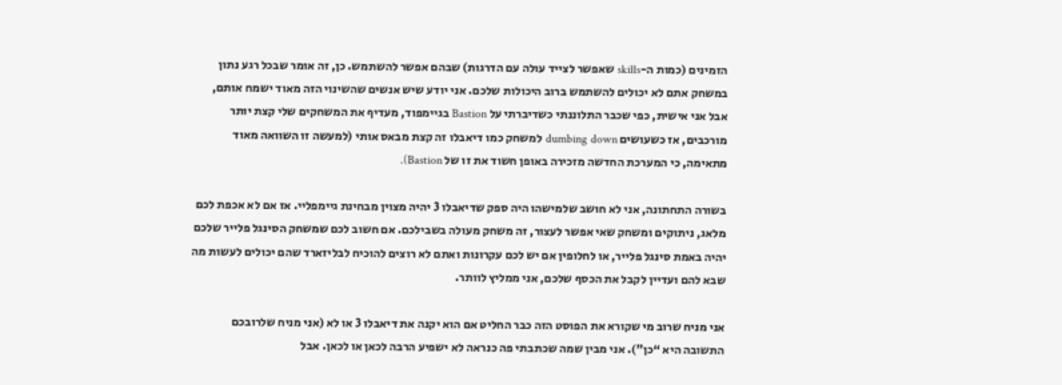הזמינים (כמות ה-skills שאפשר לצייד עולה עם הדרגות) שבהם אפשר להשתמש. כן, זה אומר שבכל רגע נתון במשחק אתם לא יכולים להשתמש ברוב היכולות שלכם. אני יודע שיש אנשים שהשינוי הזה מאוד ישמח אותם, אבל אני אישית, כפי שכבר התלוננתי כשדיברתי על Bastion בגיימפוד, מעדיף את המשחקים שלי קצת יותר מורכבים, אז כשעושים dumbing down למשחק כמו דיאבלו זה קצת מבאס אותי (למעשה זו השוואה מאוד מתאימה, כי המערכת החדשה מזכירה באופן חשוד את זו של Bastion).

בשורה התחתונה, אני לא חושב שלמישהו היה ספק שדיאבלו 3 יהיה מצוין מבחינת גיימפליי. אז אם לא אכפת לכם מלאג, ניתוקים ומשחק שאי אפשר לעצור, זה משחק מעולה בשבילכם. אם חשוב לכם שמשחק הסינגל פלייר שלכם יהיה באמת סינגל פלייר, או לחלופין אם יש לכם עקרונות ואתם לא רוצים להוכיח לבליזארד שהם יכולים לעשות מה שבא להם ועדיין לקבל את הכסף שלכם, אני ממליץ לוותר.

אני מניח שרוב מי שקורא את הפוסט הזה כבר החליט אם הוא יקנה את דיאבלו 3 או לא (אני מניח שלרובכם התשובה היא “כן”). אני מבין שמה שכתבתי פה כנראה לא ישפיע הרבה לכאן או לכאן. אבל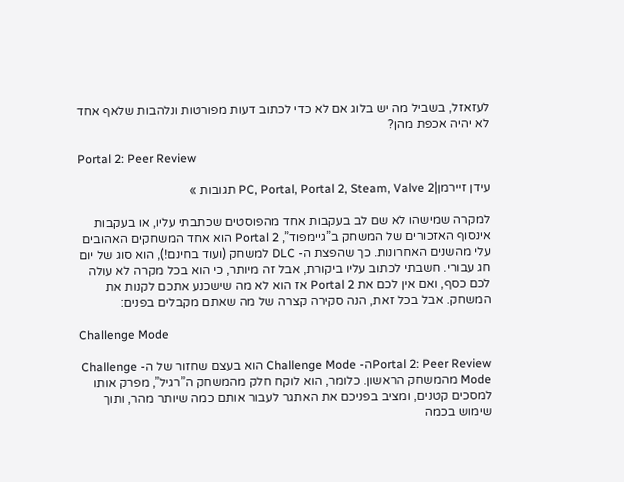לעזאזל, בשביל מה יש בלוג אם לא כדי לכתוב דעות מפורטות ונלהבות שלאף אחד לא יהיה אכפת מהן?

Portal 2: Peer Review

עידן זיירמן|PC, Portal, Portal 2, Steam, Valve 2 תגובות »

למקרה שמישהו לא שם לב בעקבות אחד מהפוסטים שכתבתי עליו, או בעקבות אינסוף האזכורים של המשחק ב”גיימפוד”, Portal 2 הוא אחד המשחקים האהובים עלי מהשנים האחרונות. כך שהפצת ה- DLC למשחק (ועוד בחינם!), הוא סוג של יום חג עבורי. חשבתי לכתוב עליו ביקורת, אבל זה מיותר, כי הוא בכל מקרה לא עולה לכם כסף, ואם אין לכם את Portal 2 אז הוא לא מה שישכנע אתכם לקנות את המשחק. אבל בכל זאת, הנה סקירה קצרה של מה שאתם מקבלים בפנים:

Challenge Mode

Portal 2: Peer Reviewה- Challenge Mode הוא בעצם שחזור של ה- Challenge Mode מהמשחק הראשון. כלומר, הוא לוקח חלק מהמשחק ה”רגיל”, מפרק אותו למסכים קטנים, ומציב בפניכם את האתגר לעבור אותם כמה שיותר מהר, ותוך שימוש בכמה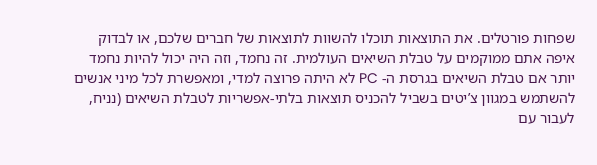שפחות פורטלים. את התוצאות תוכלו להשוות לתוצאות של חברים שלכם, או לבדוק איפה אתם ממוקמים על טבלת השיאים העולמית. זה נחמד, וזה היה יכול להיות נחמד יותר אם טבלת השיאים בגרסת ה- PC לא היתה פרוצה למדי, ומאפשרת לכל מיני אנשים להשתמש במגוון צ’יטים בשביל להכניס תוצאות בלתי-אפשריות לטבלת השיאים (נניח, לעבור עם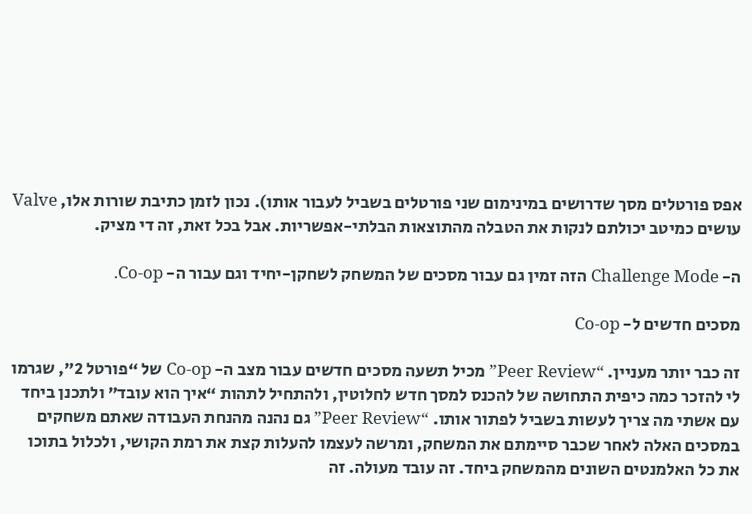אפס פורטלים מסך שדרושים במינימום שני פורטלים בשביל לעבור אותו). נכון לזמן כתיבת שורות אלו, Valve עושים כמיטב יכולתם לנקות את הטבלה מהתוצאות הבלתי-אפשריות. אבל בכל זאת, זה די מציק.

ה- Challenge Mode הזה זמין גם עבור מסכים של המשחק לשחקן-יחיד וגם עבור ה- Co-op.

מסכים חדשים ל- Co-op

זה כבר יותר מעניין. “Peer Review” מכיל תשעה מסכים חדשים עבור מצב ה- Co-op של “פורטל 2”, שגרמו לי להזכר כמה כיפית התחושה של להכנס למסך חדש לחלוטין, ולהתחיל לתהות “איך הוא עובד” ולתכנן ביחד עם אשתי מה צריך לעשות בשביל לפתור אותו. “Peer Review” גם נהנה מהנחת העבודה שאתם משחקים במסכים האלה לאחר שכבר סיימתם את המשחק, ומרשה לעצמו להעלות קצת את רמת הקושי, ולכלול בתוכו את כל האלמנטים השונים מהמשחק ביחד. זה עובד מעולה. זה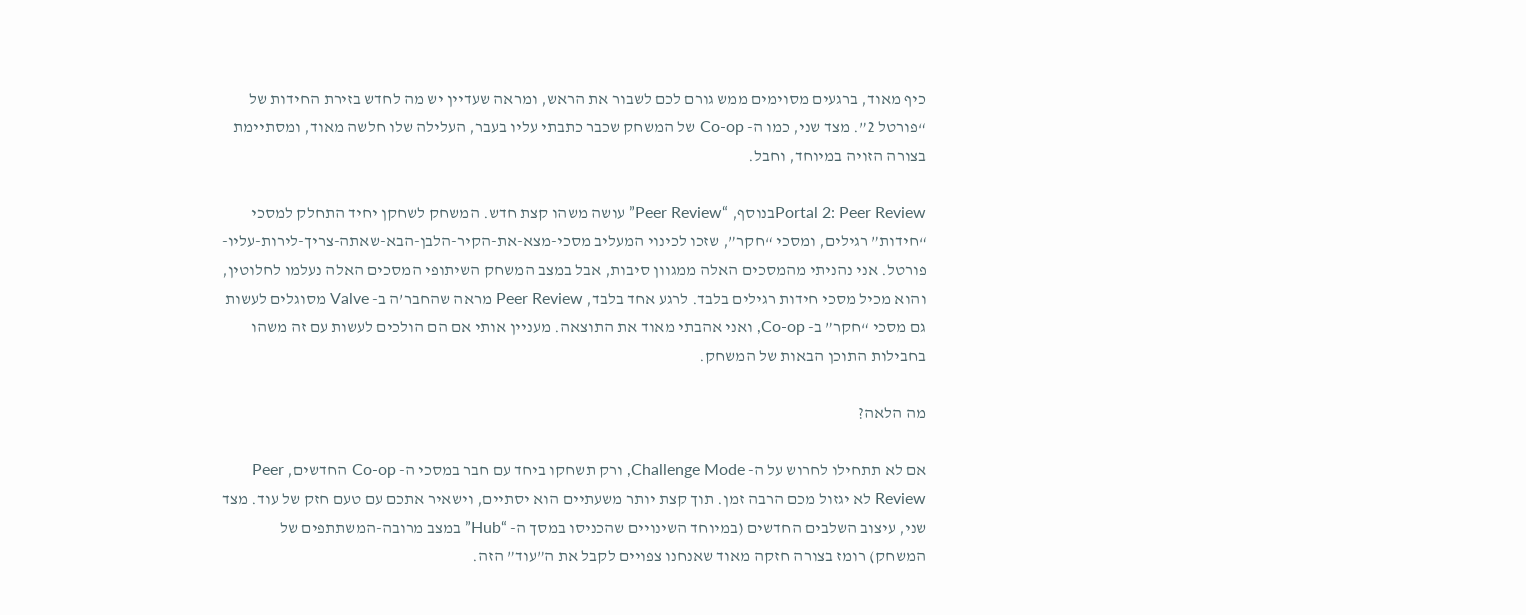כיף מאוד, ברגעים מסוימים ממש גורם לכם לשבור את הראש, ומראה שעדיין יש מה לחדש בזירת החידות של “פורטל 2”. מצד שני, כמו ה- Co-op של המשחק שכבר כתבתי עליו בעבר, העלילה שלו חלשה מאוד, ומסתיימת בצורה הזויה במיוחד, וחבל.

Portal 2: Peer Reviewבנוסף, “Peer Review” עושה משהו קצת חדש. המשחק לשחקן יחיד התחלק למסכי “חידות” רגילים, ומסכי “חקר”, שזכו לכינוי המעליב מסכי-מצא-את-הקיר-הלבן-הבא-שאתה-צריך-לירות-עליו-פורטל. אני נהניתי מהמסכים האלה ממגוון סיבות, אבל במצב המשחק השיתופי המסכים האלה נעלמו לחלוטין, והוא מכיל מסכי חידות רגילים בלבד. לרגע אחד בלבד, Peer Review מראה שהחבר’ה ב- Valve מסוגלים לעשות גם מסכי “חקר” ב- Co-op, ואני אהבתי מאוד את התוצאה. מעניין אותי אם הם הולכים לעשות עם זה משהו בחבילות התוכן הבאות של המשחק.

מה הלאה?

אם לא תתחילו לחרוש על ה- Challenge Mode, ורק תשחקו ביחד עם חבר במסכי ה- Co-op החדשים, Peer Review לא יגזול מכם הרבה זמן. תוך קצת יותר משעתיים הוא יסתיים, וישאיר אתכם עם טעם חזק של עוד. מצד שני, עיצוב השלבים החדשים (במיוחד השינויים שהכניסו במסך ה- “Hub” במצב מרובה-המשתתפים של המשחק) רומז בצורה חזקה מאוד שאנחנו צפויים לקבל את ה”עוד” הזה.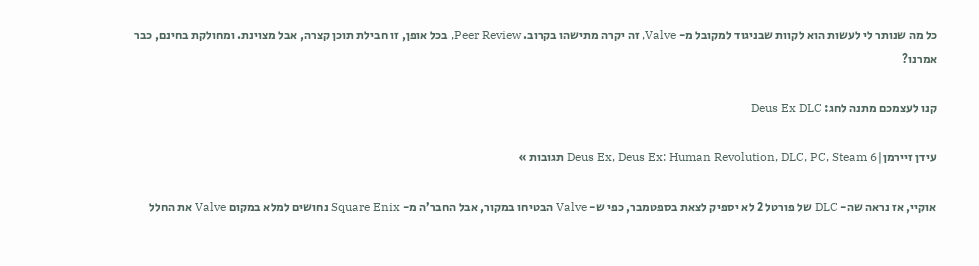כל מה שנותר לי לעשות הוא לקוות שבניגוד למקובל מ- Valve, זה יקרה מתישהו בקרוב. Peer Review, בכל אופן, זו חבילת תוכן קצרה, אבל מצוינת. ומחולקת בחינם, כבר אמרנו?

קנו לעצמכם מתנה לחג: Deus Ex DLC

עידן זיירמן|Deus Ex, Deus Ex: Human Revolution, DLC, PC, Steam 6 תגובות »

אוקיי, אז נראה שה- DLC של פורטל 2 לא יספיק לצאת בספטמבר, כפי ש- Valve הבטיחו במקור, אבל החבר’ה מ- Square Enix נחושים למלא במקום Valve את החלל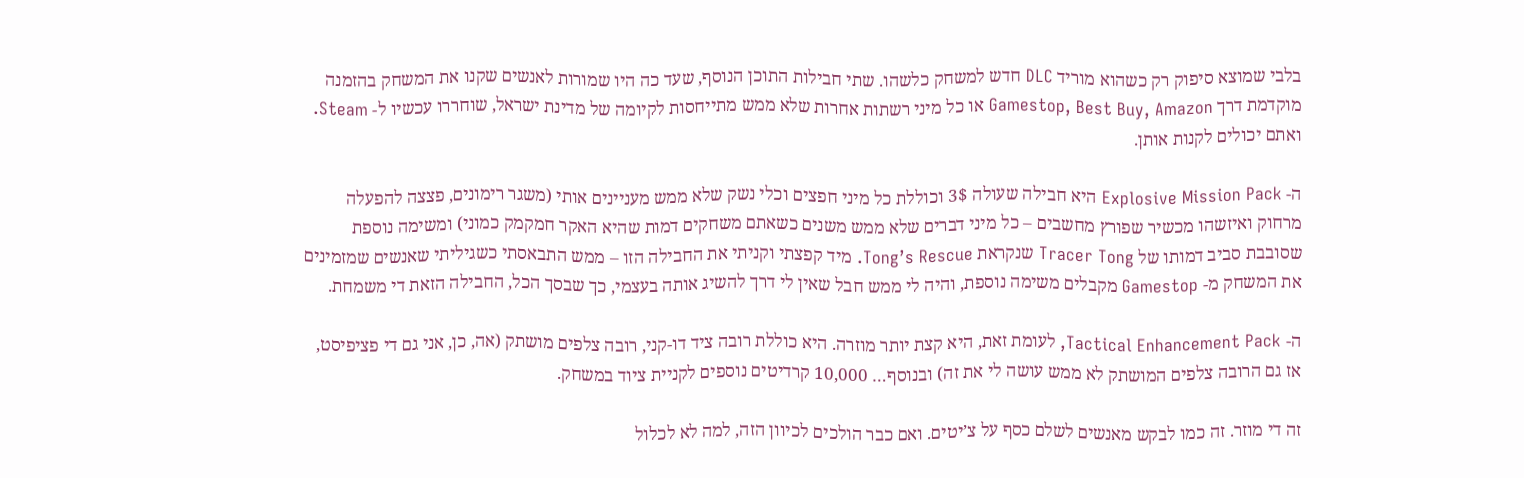בלבי שמוצא סיפוק רק כשהוא מוריד DLC חדש למשחק כלשהו. שתי חבילות התוכן הנוסף, שעד כה היו שמורות לאנשים שקנו את המשחק בהזמנה מוקדמת דרך Gamestop, Best Buy, Amazon או כל מיני רשתות אחרות שלא ממש מתייחסות לקיומה של מדינת ישראל, שוחררו עכשיו ל- Steam. ואתם יכולים לקנות אותן.

ה- Explosive Mission Pack היא חבילה שעולה 3$ וכוללת כל מיני חפצים וכלי נשק שלא ממש מעניינים אותי (משגר רימונים, פצצה להפעלה מרחוק ואיזשהו מכשיר שפורץ מחשבים – כל מיני דברים שלא ממש משנים כשאתם משחקים דמות שהיא האקר חמקמק כמוני) ומשימה נוספת שסובבת סביב דמותו של Tracer Tong שנקראת Tong’s Rescue. מיד קפצתי וקניתי את החבילה הזו – ממש התבאסתי כשגיליתי שאנשים שמזמינים את המשחק מ- Gamestop מקבלים משימה נוספת, והיה לי ממש חבל שאין לי דרך להשיג אותה בעצמי, כך שבסך הכל, החבילה הזאת די משמחת.

ה- Tactical Enhancement Pack, לעומת זאת, היא קצת יותר מוזרה. היא כוללת רובה ציד דו-קני, רובה צלפים מושתק (אה, כן, אני גם די פציפיסט, אז גם הרובה צלפים המושתק לא ממש עושה לי את זה) ובנוסף… 10,000 קרדיטים נוספים לקניית ציוד במשחק.

זה די מוזר. זה כמו לבקש מאנשים לשלם כסף על צ’יטים. ואם כבר הולכים לכיוון הזה, למה לא לכלול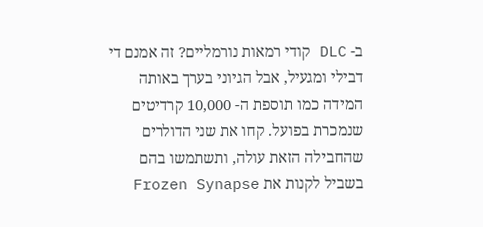ב- DLC קודי רמאות נורמליים? זה אמנם די דבילי ומגעיל, אבל הגיוני בערך באותה המידה כמו תוספת ה- 10,000 קרדיטים שנמכרת בפועל. קחו את שני הדולרים שהחבילה הזאת עולה, ותשתמשו בהם בשביל לקנות את Frozen Synapse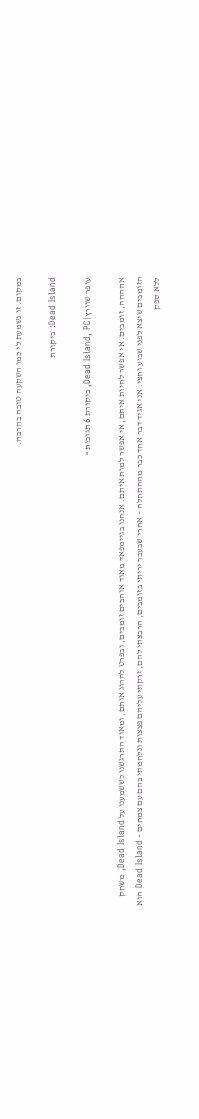במקום. זו נשמעת לי כמו השקעה טובה בהרבה.

Dead Island: ביקורת

עופר שוורץ|Dead Island, PC, ביקורת 6 תגובות »

אהההה, זומבים. אי אפשר לחיות איתם, אי אפשר למות איתם. אנחנו בגיימפאד מאוד אוהבים זומבים, ובפרט להרוג אותם, ומאוד התרגשנו כששמענו על Dead Island, משחק הזומבים שיצא לפני שבוע וחצי. אני אגיד דבר אחד כבר מההתחלה – אחרי שבעבר יריתי בזומבים, הרבצתי להם, זרקתי עליהם פצצות ונלחמתי בהם עם צמחים – Dead Island הוא ללא ספק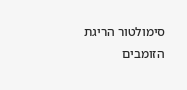סימולטור הריגת הזומבים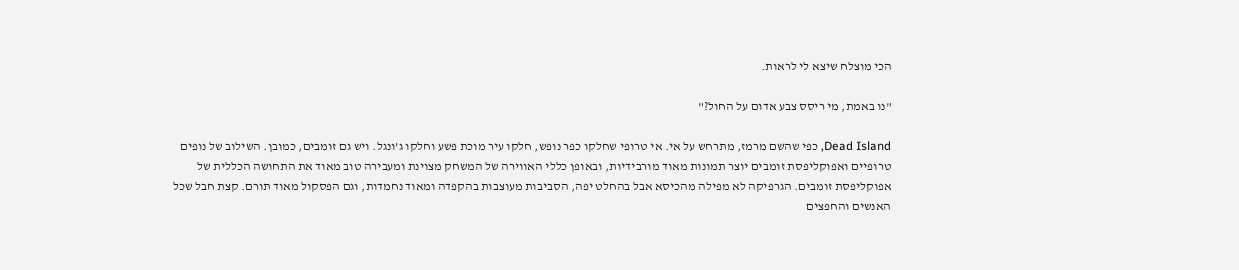הכי מוצלח שיצא לי לראות.

"נו באמת, מי ריסס צבע אדום על החול?"

Dead Island, כפי שהשם מרמז, מתרחש על אי. אי טרופי שחלקו כפר נופש, חלקו עיר מוכת פשע וחלקו ג’ונגל. ויש גם זומבים, כמובן. השילוב של נופים טרופיים ואפוקליפסת זומבים יוצר תמונות מאוד מורבידיות, ובאופן כללי האווירה של המשחק מצוינת ומעבירה טוב מאוד את התחושה הכללית של אפוקליפסת זומבים. הגרפיקה לא מפילה מהכיסא אבל בהחלט יפה, הסביבות מעוצבות בהקפדה ומאוד נחמדות, וגם הפסקול מאוד תורם. קצת חבל שכל האנשים והחפצים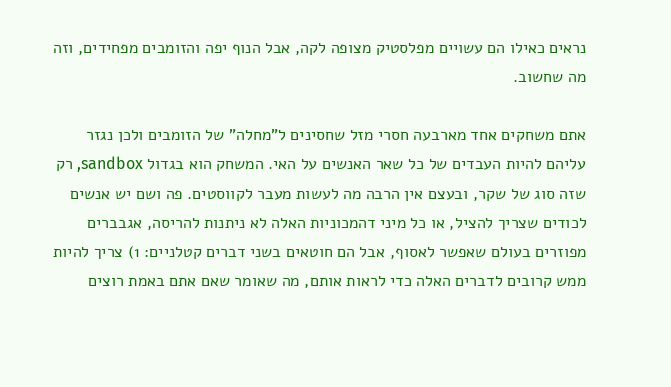נראים כאילו הם עשויים מפלסטיק מצופה לקה, אבל הנוף יפה והזומבים מפחידים, וזה מה שחשוב.

אתם משחקים אחד מארבעה חסרי מזל שחסינים ל”מחלה” של הזומבים ולכן נגזר עליהם להיות העבדים של כל שאר האנשים על האי. המשחק הוא בגדול sandbox, רק שזה סוג של שקר, ובעצם אין הרבה מה לעשות מעבר לקווסטים. פה ושם יש אנשים לכודים שצריך להציל, או כל מיני דהמכוניות האלה לא ניתנות להריסה, אגבברים מפוזרים בעולם שאפשר לאסוף, אבל הם חוטאים בשני דברים קטלניים: 1) צריך להיות ממש קרובים לדברים האלה כדי לראות אותם, מה שאומר שאם אתם באמת רוצים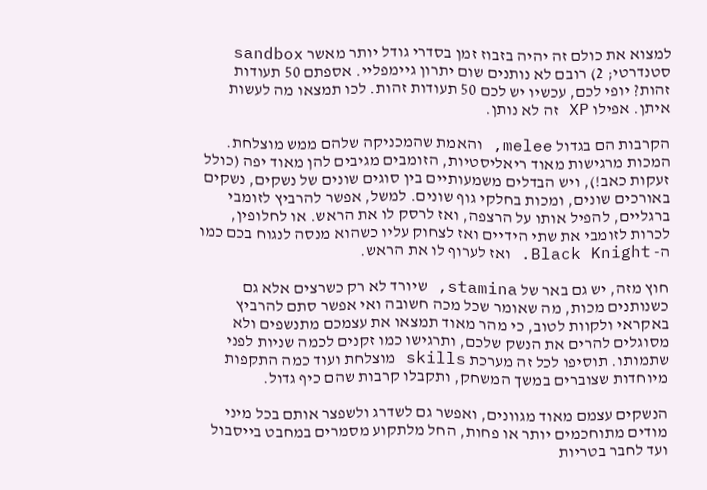למצוא את כולם זה יהיה בזבוז זמן בסדרי גודל יותר מאשר sandbox סטנדרטי; 2) רובם לא נותנים שום יתרון גיימפליי. אספתם 50 תעודות זהות? יופי לכם, עכשיו יש לכם 50 תעודות זהות. לכו תמצאו מה לעשות איתן. אפילו XP זה לא נותן.

הקרבות הם בגדול melee, והאמת שהמכניקה שלהם ממש מוצלחת. המכות מרגישות מאוד ריאליסטיות, הזומבים מגיבים להן מאוד יפה (כולל זעקות כאב!), ויש הבדלים משמעותיים בין סוגים שונים של נשקים, נשקים באורכים שונים, ומכות בחלקי גוף שונים. למשל, אפשר להרביץ לזומבי ברגליים, להפיל אותו על הרצפה, ואז לרסק לו את הראש. או לחלופין, לכרות לזומבי את שתי הידיים ואז לצחוק עליו כשהוא מנסה לנגוח בכם כמו ה- Black Knight. ואז לערוף לו את הראש.

חוץ מזה, יש גם באר של stamina, שיורד לא רק כשרצים אלא גם כשנותנים מכות, מה שאומר שכל מכה חשובה ואי אפשר סתם להרביץ באקראי ולקוות לטוב, כי מהר מאוד תמצאו את עצמכם מתנשפים ולא מסוגלים להרים את הנשק שלכם, ותרגישו כמו זקנים לכמה שניות לפני שתמותו. תוסיפו לכל זה מערכת skills מוצלחת ועוד כמה התקפות מיוחדות שצוברים במשך המשחק, ותקבלו קרבות שהם כיף גדול.

הנשקים עצמם מאוד מגוונים, ואפשר גם לשדרג ולשפצר אותם בכל מיני מודים מתוחכמים יותר או פחות, החל מלתקוע מסמרים במחבט בייסבול ועד לחבר בטריות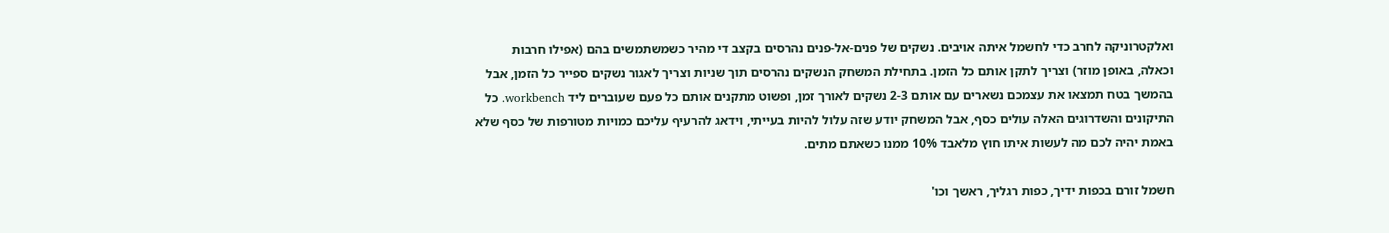ואלקטרוניקה לחרב כדי לחשמל איתה אויבים. נשקים של פנים-אל-פנים נהרסים בקצב די מהיר כשמשתמשים בהם (אפילו חרבות וכאלה, באופן מוזר) וצריך לתקן אותם כל הזמן. בתחילת המשחק הנשקים נהרסים תוך שניות וצריך לאגור נשקים ספייר כל הזמן, אבל בהמשך בטח תמצאו את עצמכם נשארים עם אותם 2-3 נשקים לאורך זמן, ופשוט מתקנים אותם כל פעם שעוברים ליד workbench. כל התיקונים והשדרוגים האלה עולים כסף, אבל המשחק יודע שזה עלול להיות בעייתי, וידאג להרעיף עליכם כמויות מטורפות של כסף שלא באמת יהיה לכם מה לעשות איתו חוץ מלאבד 10% ממנו כשאתם מתים.

חשמל זורם בכפות ידיך, כפות רגליך, ראשך וכו'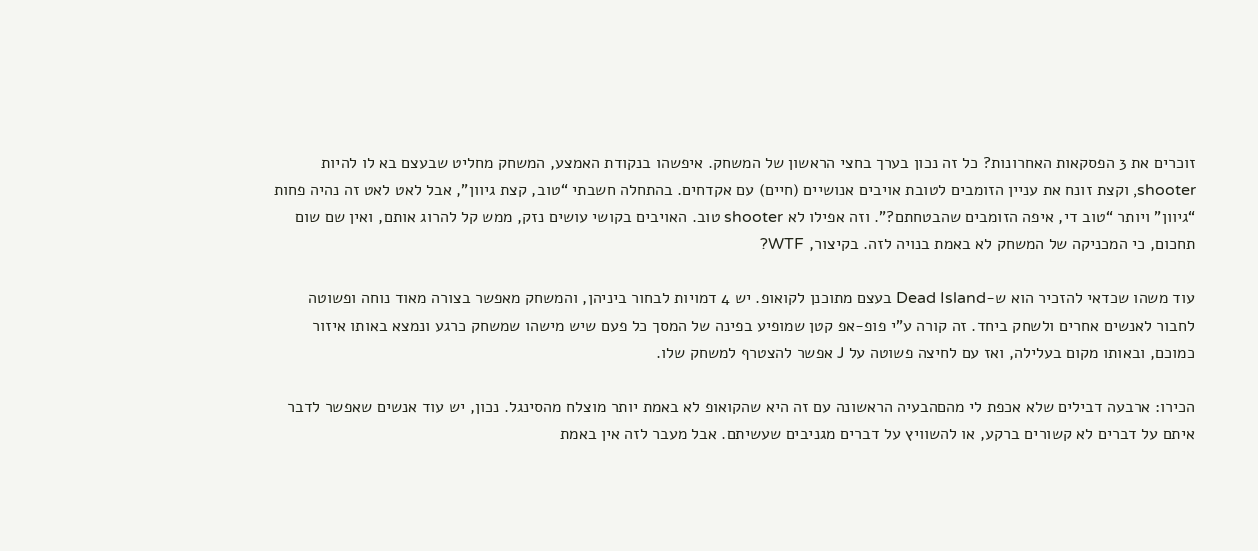זוכרים את 3 הפסקאות האחרונות? כל זה נכון בערך בחצי הראשון של המשחק. איפשהו בנקודת האמצע, המשחק מחליט שבעצם בא לו להיות shooter, וקצת זונח את עניין הזומבים לטובת אויבים אנושיים (חיים) עם אקדחים. בהתחלה חשבתי “טוב, קצת גיוון”, אבל לאט לאט זה נהיה פחות “גיוון” ויותר “טוב די, איפה הזומבים שהבטחתם?”. וזה אפילו לא shooter טוב. האויבים בקושי עושים נזק, ממש קל להרוג אותם, ואין שם שום תחכום, כי המכניקה של המשחק לא באמת בנויה לזה. בקיצור, WTF?

עוד משהו שכדאי להזכיר הוא ש-Dead Island בעצם מתוכנן לקואופ. יש 4 דמויות לבחור ביניהן, והמשחק מאפשר בצורה מאוד נוחה ופשוטה לחבור לאנשים אחרים ולשחק ביחד. זה קורה ע”י פופ-אפ קטן שמופיע בפינה של המסך כל פעם שיש מישהו שמשחק כרגע ונמצא באותו איזור כמוכם, ובאותו מקום בעלילה, ואז עם לחיצה פשוטה על J אפשר להצטרף למשחק שלו.

הכירו: ארבעה דבילים שלא אכפת לי מהםהבעיה הראשונה עם זה היא שהקואופ לא באמת יותר מוצלח מהסינגל. נכון, יש עוד אנשים שאפשר לדבר איתם על דברים לא קשורים ברקע, או להשוויץ על דברים מגניבים שעשיתם. אבל מעבר לזה אין באמת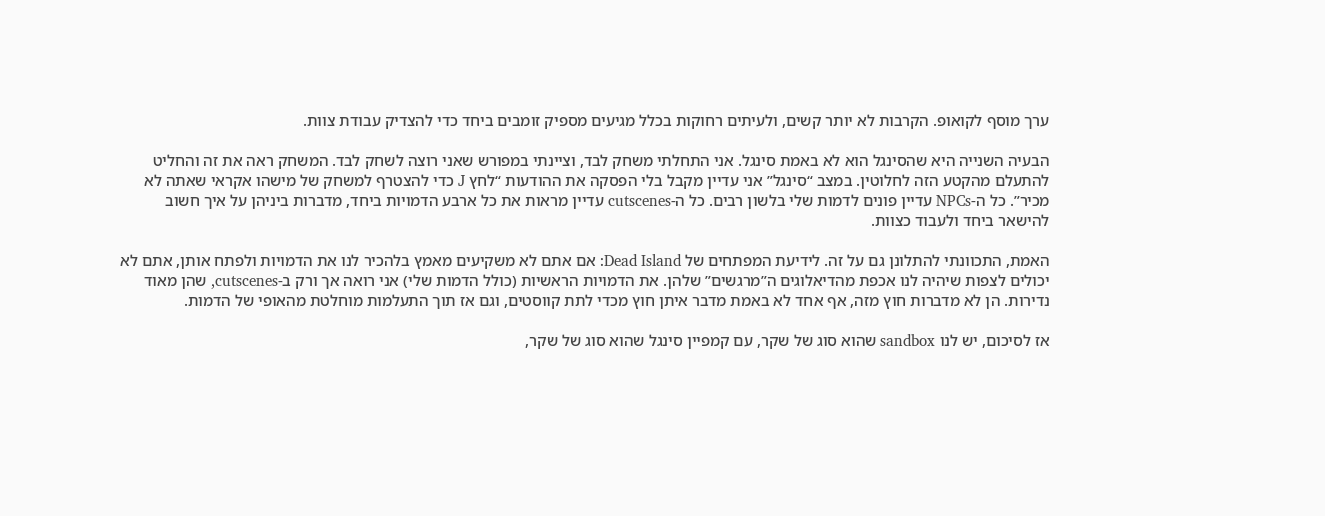ערך מוסף לקואופ. הקרבות לא יותר קשים, ולעיתים רחוקות בכלל מגיעים מספיק זומבים ביחד כדי להצדיק עבודת צוות.

הבעיה השנייה היא שהסינגל הוא לא באמת סינגל. אני התחלתי משחק לבד, וציינתי במפורש שאני רוצה לשחק לבד. המשחק ראה את זה והחליט להתעלם מהקטע הזה לחלוטין. במצב “סינגל” אני עדיין מקבל בלי הפסקה את ההודעות “לחץ J כדי להצטרף למשחק של מישהו אקראי שאתה לא מכיר”. כל ה-NPCs עדיין פונים לדמות שלי בלשון רבים. כל ה-cutscenes עדיין מראות את כל ארבע הדמויות ביחד, מדברות ביניהן על איך חשוב להישאר ביחד ולעבוד כצוות.

האמת, התכוונתי להתלונן גם על זה. לידיעת המפתחים של Dead Island: אם אתם לא משקיעים מאמץ בלהכיר לנו את הדמויות ולפתח אותן, אתם לא יכולים לצפות שיהיה לנו אכפת מהדיאלוגים ה”מרגשים” שלהן. את הדמויות הראשיות (כולל הדמות שלי) אני רואה אך ורק ב-cutscenes, שהן מאוד נדירות. הן לא מדברות חוץ מזה, אף אחד לא באמת מדבר איתן חוץ מכדי לתת קווסטים, וגם אז תוך התעלמות מוחלטת מהאופי של הדמות.

אז לסיכום, יש לנו sandbox שהוא סוג של שקר, עם קמפיין סינגל שהוא סוג של שקר,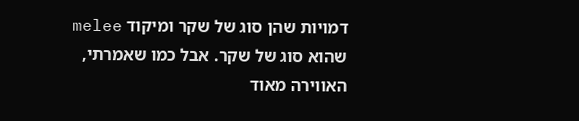דמויות שהן סוג של שקר ומיקוד melee שהוא סוג של שקר. אבל כמו שאמרתי, האווירה מאוד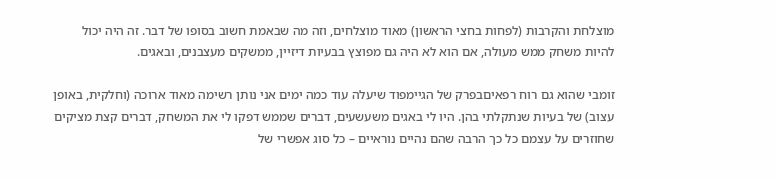מוצלחת והקרבות (לפחות בחצי הראשון) מאוד מוצלחים, וזה מה שבאמת חשוב בסופו של דבר. זה היה יכול להיות משחק ממש מעולה, אם הוא לא היה גם מפוצץ בבעיות דיזיין, ממשקים מעצבנים, ובאגים.

זומבי שהוא גם רוח רפאיםבפרק של הגיימפוד שיעלה עוד כמה ימים אני נותן רשימה מאוד ארוכה (וחלקית, באופן עצוב) של בעיות שנתקלתי בהן. היו לי באגים משעשעים, דברים שממש דפקו לי את המשחק, דברים קצת מציקים שחוזרים על עצמם כל כך הרבה שהם נהיים נוראיים – כל סוג אפשרי של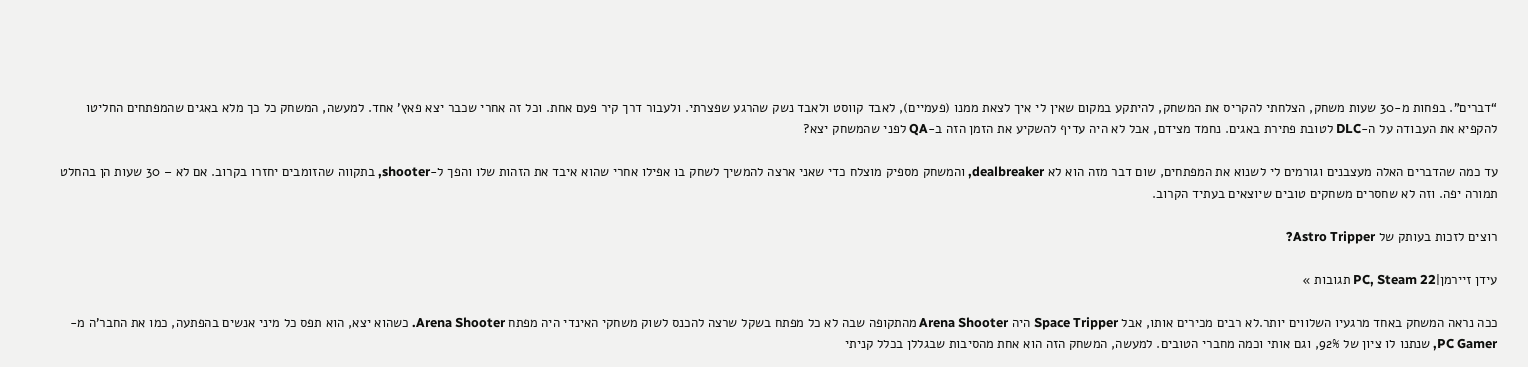“דברים”. בפחות מ-30 שעות משחק, הצלחתי להקריס את המשחק, להיתקע במקום שאין לי איך לצאת ממנו (פעמיים), לאבד קווסט ולאבד נשק שהרגע שפצרתי. ולעבור דרך קיר פעם אחת. וכל זה אחרי שכבר יצא פאץ’ אחד. למעשה, המשחק כל כך מלא באגים שהמפתחים החליטו להקפיא את העבודה על ה-DLC לטובת פתירת באגים. נחמד מצידם, אבל לא היה עדיף להשקיע את הזמן הזה ב-QA לפני שהמשחק יצא?

עד כמה שהדברים האלה מעצבנים וגורמים לי לשנוא את המפתחים, שום דבר מזה הוא לא dealbreaker, והמשחק מספיק מוצלח כדי שאני ארצה להמשיך לשחק בו אפילו אחרי שהוא איבד את הזהות שלו והפך ל-shooter, בתקווה שהזומבים יחזרו בקרוב. אם לא – 30 שעות הן בהחלט תמורה יפה. וזה לא שחסרים משחקים טובים שיוצאים בעתיד הקרוב.

רוצים לזכות בעותק של Astro Tripper?

עידן זיירמן|PC, Steam 22 תגובות »

ככה נראה המשחק באחד מרגעיו השלווים יותר.לא רבים מכירים אותו, אבל Space Tripper היה Arena Shooter מהתקופה שבה לא כל מפתח בשקל שרצה להכנס לשוק משחקי האינדי היה מפתח Arena Shooter. כשהוא יצא, הוא תפס כל מיני אנשים בהפתעה, כמו את החבר’ה מ- PC Gamer, שנתנו לו ציון של 92%, וגם אותי וכמה מחברי הטובים. למעשה, המשחק הזה הוא אחת מהסיבות שבגללן בכלל קניתי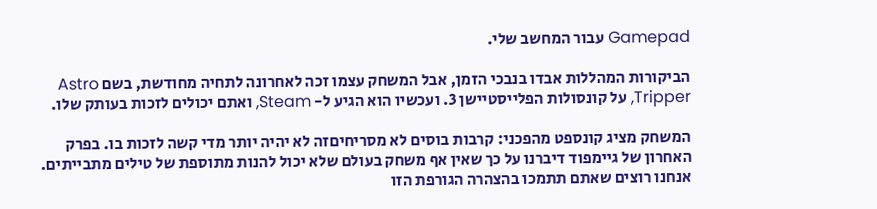Gamepad עבור המחשב שלי.

הביקורות המהללות אבדו בנבכי הזמן, אבל המשחק עצמו זכה לאחרונה לתחיה מחודשת, בשם Astro Tripper, על קונסולות הפלייסטיישן 3. ועכשיו הוא הגיע ל- Steam, ואתם יכולים לזכות בעותק שלו.

המשחק מציג קונספט מהפכני: קרבות בוסים לא מסריחיםזה לא יהיה יותר מדי קשה לזכות בו. בפרק האחרון של גיימפוד דיברנו על כך שאין אף משחק בעולם שלא יכול להנות מתוספת של טילים מתבייתים. אנחנו רוצים שאתם תתמכו בהצהרה הגורפת הזו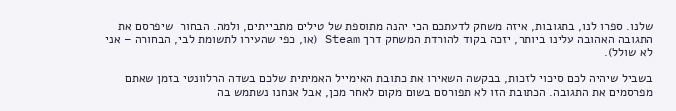שלנו. ספרו לנו, בתגובות, איזה משחק לדעתכם הכי יהנה מתוספת של טילים מתבייתים, ולמה. הבחור  שיפרסם את התגובה האהובה עלינו ביותר, יזכה בקוד להורדת המשחק דרך Steam (או, כפי שהעירו לתשומת לבי, הבחורה – אני לא שולל).

בשביל שיהיה לכם סיכוי לזכות, בבקשה השאירו את כתובת האימייל האמיתית שלכם בשדה הרלוונטי בזמן שאתם מפרסמים את התגובה. הכתובת הזו לא תפורסם בשום מקום לאחר מכן, אבל אנחנו נשתמש בה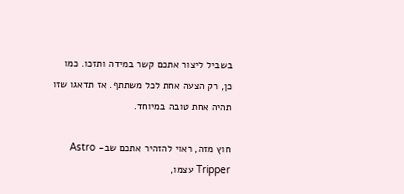בשביל ליצור אתכם קשר במידה ותזכו. כמו כן, רק הצעה אחת לכל משתתף. אז תדאגו שזו תהיה אחת טובה במיוחד.

חוץ מזה, ראוי להזהיר אתכם שב- Astro Tripper עצמו,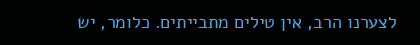לצערנו הרב, אין טילים מתבייתים. כלומר, יש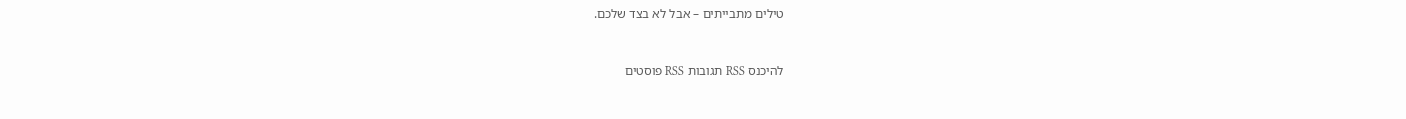טילים מתבייתים – אבל לא בצד שלכם.


להיכנס RSS תגובות RSS פוסטים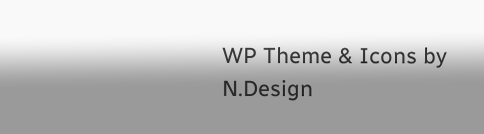WP Theme & Icons by N.Design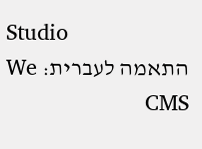Studio
התאמה לעברית: We CMS